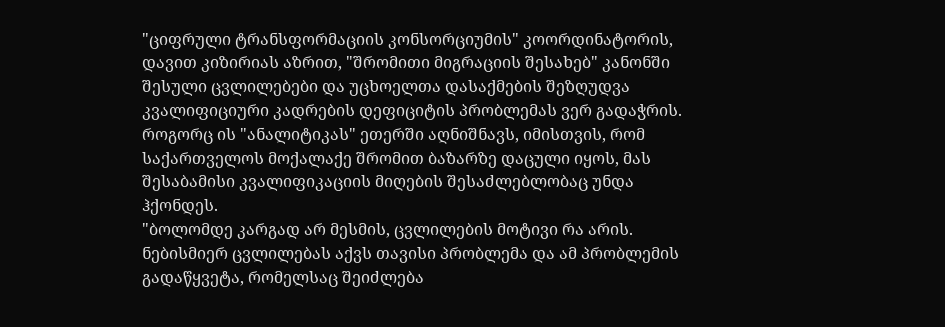"ციფრული ტრანსფორმაციის კონსორციუმის" კოორდინატორის, დავით კიზირიას აზრით, "შრომითი მიგრაციის შესახებ" კანონში შესული ცვლილებები და უცხოელთა დასაქმების შეზღუდვა კვალიფიციური კადრების დეფიციტის პრობლემას ვერ გადაჭრის.
როგორც ის "ანალიტიკას" ეთერში აღნიშნავს, იმისთვის, რომ საქართველოს მოქალაქე შრომით ბაზარზე დაცული იყოს, მას შესაბამისი კვალიფიკაციის მიღების შესაძლებლობაც უნდა ჰქონდეს.
"ბოლომდე კარგად არ მესმის, ცვლილების მოტივი რა არის. ნებისმიერ ცვლილებას აქვს თავისი პრობლემა და ამ პრობლემის გადაწყვეტა, რომელსაც შეიძლება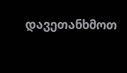დავეთანხმოთ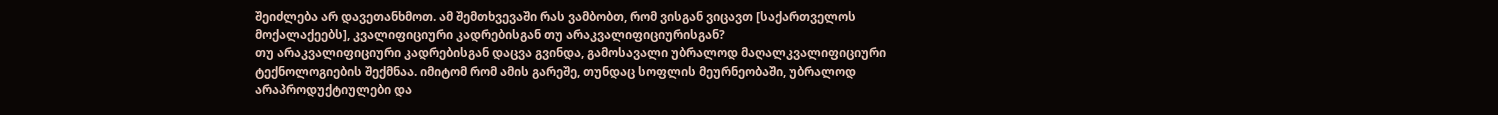შეიძლება არ დავეთანხმოთ. ამ შემთხვევაში რას ვამბობთ, რომ ვისგან ვიცავთ [საქართველოს მოქალაქეებს], კვალიფიციური კადრებისგან თუ არაკვალიფიციურისგან?
თუ არაკვალიფიციური კადრებისგან დაცვა გვინდა, გამოსავალი უბრალოდ მაღალკვალიფიციური ტექნოლოგიების შექმნაა. იმიტომ რომ ამის გარეშე, თუნდაც სოფლის მეურნეობაში, უბრალოდ არაპროდუქტიულები და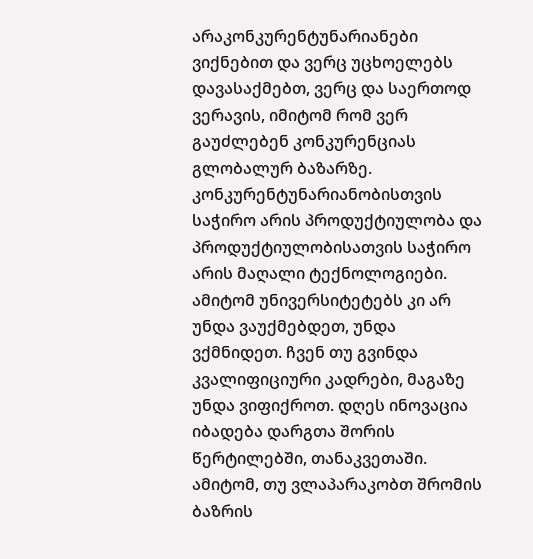არაკონკურენტუნარიანები ვიქნებით და ვერც უცხოელებს დავასაქმებთ, ვერც და საერთოდ ვერავის, იმიტომ რომ ვერ გაუძლებენ კონკურენციას გლობალურ ბაზარზე.
კონკურენტუნარიანობისთვის საჭირო არის პროდუქტიულობა და პროდუქტიულობისათვის საჭირო არის მაღალი ტექნოლოგიები. ამიტომ უნივერსიტეტებს კი არ უნდა ვაუქმებდეთ, უნდა ვქმნიდეთ. ჩვენ თუ გვინდა კვალიფიციური კადრები, მაგაზე უნდა ვიფიქროთ. დღეს ინოვაცია იბადება დარგთა შორის წერტილებში, თანაკვეთაში. ამიტომ, თუ ვლაპარაკობთ შრომის ბაზრის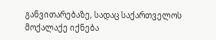განვითარებაზე, სადაც საქართველოს მოქალაქე იქნება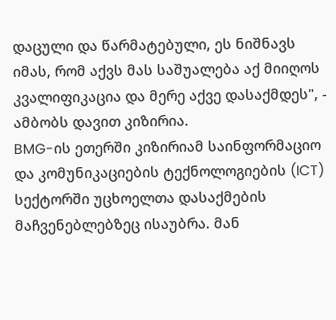დაცული და წარმატებული, ეს ნიშნავს იმას, რომ აქვს მას საშუალება აქ მიიღოს კვალიფიკაცია და მერე აქვე დასაქმდეს", - ამბობს დავით კიზირია.
BMG-ის ეთერში კიზირიამ საინფორმაციო და კომუნიკაციების ტექნოლოგიების (ICT) სექტორში უცხოელთა დასაქმების მაჩვენებლებზეც ისაუბრა. მან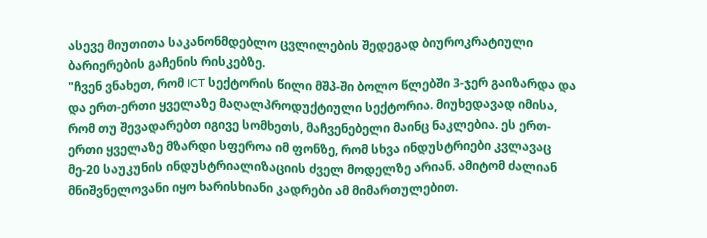ასევე მიუთითა საკანონმდებლო ცვლილების შედეგად ბიუროკრატიული ბარიერების გაჩენის რისკებზე.
"ჩვენ ვნახეთ, რომ ICT სექტორის წილი მშპ-ში ბოლო წლებში 3-ჯერ გაიზარდა და და ერთ-ერთი ყველაზე მაღალპროდუქტიული სექტორია. მიუხედავად იმისა, რომ თუ შევადარებთ იგივე სომხეთს, მაჩვენებელი მაინც ნაკლებია. ეს ერთ-ერთი ყველაზე მზარდი სფეროა იმ ფონზე, რომ სხვა ინდუსტრიები კვლავაც მე-20 საუკუნის ინდუსტრიალიზაციის ძველ მოდელზე არიან. ამიტომ ძალიან მნიშვნელოვანი იყო ხარისხიანი კადრები ამ მიმართულებით.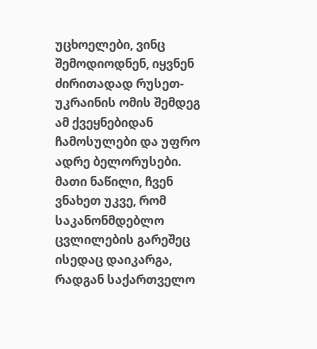უცხოელები, ვინც შემოდიოდნენ, იყვნენ ძირითადად რუსეთ-უკრაინის ომის შემდეგ ამ ქვეყნებიდან ჩამოსულები და უფრო ადრე ბელორუსები. მათი ნაწილი, ჩვენ ვნახეთ უკვე, რომ საკანონმდებლო ცვლილების გარეშეც ისედაც დაიკარგა, რადგან საქართველო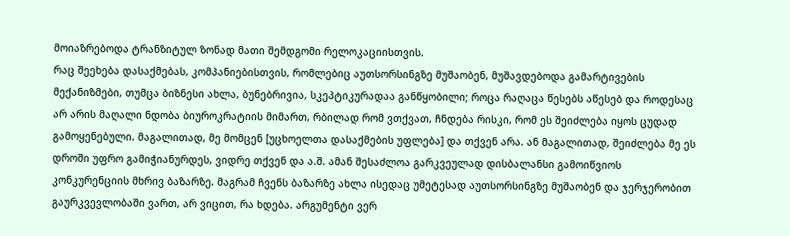მოიაზრებოდა ტრანზიტულ ზონად მათი შემდგომი რელოკაციისთვის.
რაც შეეხება დასაქმებას, კომპანიებისთვის, რომლებიც აუთსორსინგზე მუშაობენ, მუშავდებოდა გამარტივების მექანიზმები, თუმცა ბიზნესი ახლა, ბუნებრივია, სკეპტიკურადაა განწყობილი; როცა რაღაცა წესებს აწესებ და როდესაც არ არის მაღალი ნდობა ბიუროკრატიის მიმართ, რბილად რომ ვთქვათ, ჩნდება რისკი, რომ ეს შეიძლება იყოს ცუდად გამოყენებული. მაგალითად, მე მომცენ [უცხოელთა დასაქმების უფლება] და თქვენ არა. ან მაგალითად, შეიძლება მე ეს დროში უფრო გამიჭიანურდეს, ვიდრე თქვენ და ა.შ. ამან შესაძლოა გარკვეულად დისბალანსი გამოიწვიოს კონკურენციის მხრივ ბაზარზე. მაგრამ ჩვენს ბაზარზე ახლა ისედაც უმეტესად აუთსორსინგზე მუშაობენ და ჯერჯერობით გაურკვევლობაში ვართ, არ ვიცით, რა ხდება. არგუმენტი ვერ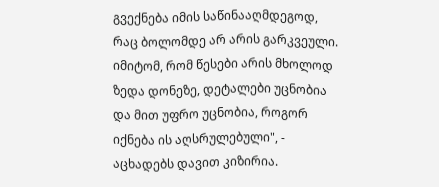გვექნება იმის საწინააღმდეგოდ, რაც ბოლომდე არ არის გარკვეული. იმიტომ, რომ წესები არის მხოლოდ ზედა დონეზე, დეტალები უცნობია და მით უფრო უცნობია, როგორ იქნება ის აღსრულებული", - აცხადებს დავით კიზირია.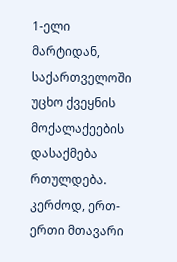1-ელი მარტიდან, საქართველოში უცხო ქვეყნის მოქალაქეების დასაქმება რთულდება. კერძოდ, ერთ-ერთი მთავარი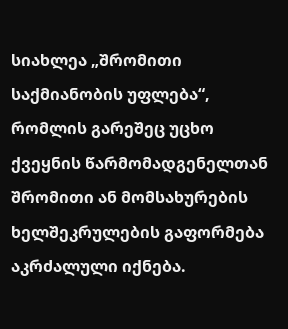სიახლეა „შრომითი საქმიანობის უფლება“, რომლის გარეშეც უცხო ქვეყნის წარმომადგენელთან შრომითი ან მომსახურების ხელშეკრულების გაფორმება აკრძალული იქნება.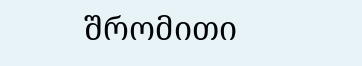შრომითი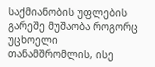საქმიანობის უფლების გარეშე მუშაობა როგორც უცხოელი თანამშრომლის, ისე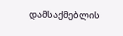დამსაქმებლის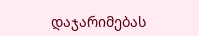დაჯარიმებას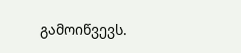გამოიწვევს.